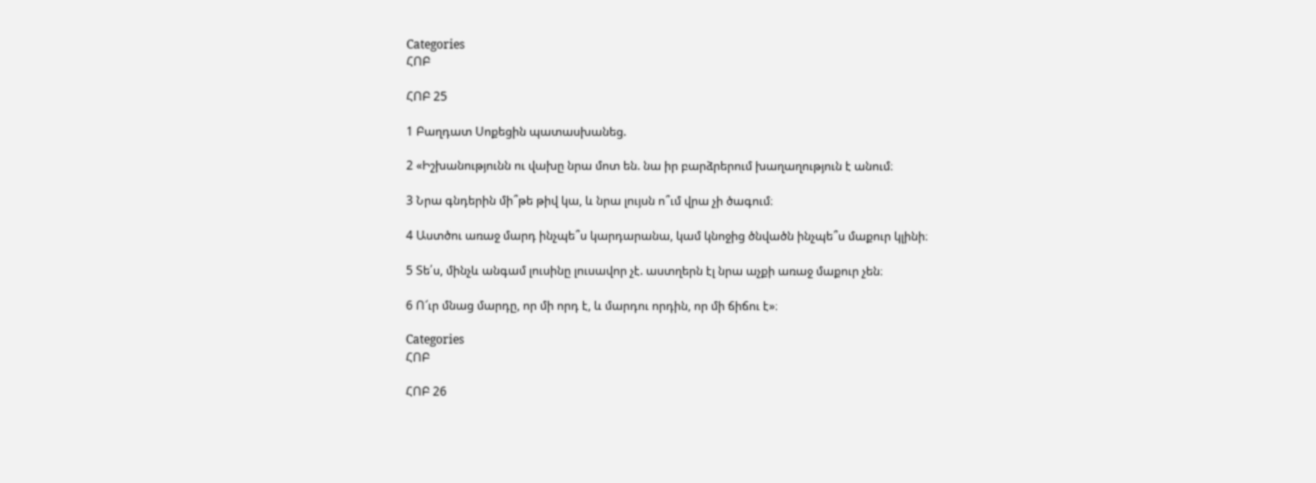Categories
ՀՈԲ

ՀՈԲ 25

1 Բաղդատ Սոքեցին պատասխանեց.

2 «Իշխանությունն ու վախը նրա մոտ են. նա իր բարձրերում խաղաղություն է անում։

3 Նրա գնդերին մի՞թե թիվ կա, և նրա լույսն ո՞ւմ վրա չի ծագում։

4 Աստծու առաջ մարդ ինչպե՞ս կարդարանա, կամ կնոջից ծնվածն ինչպե՞ս մաքուր կլինի։

5 Տե՛ս, մինչև անգամ լուսինը լուսավոր չէ. աստղերն էլ նրա աչքի առաջ մաքուր չեն։

6 Ո՜ւր մնաց մարդը, որ մի որդ է, և մարդու որդին, որ մի ճիճու է»։

Categories
ՀՈԲ

ՀՈԲ 26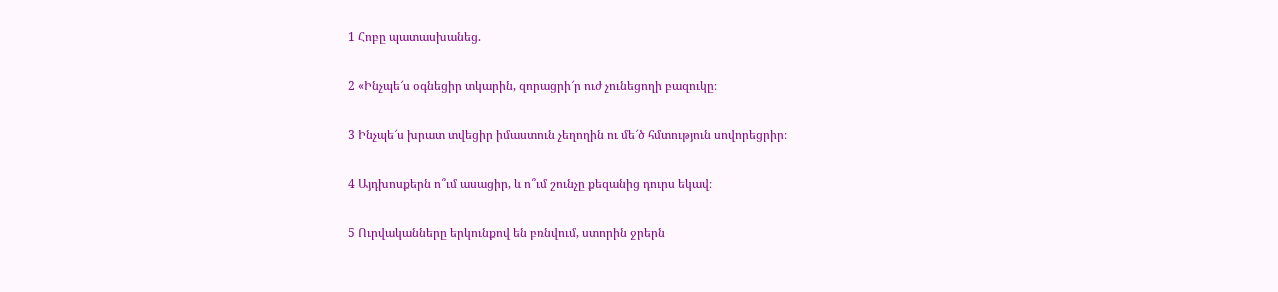1 Հոբը պատասխանեց.

2 «Ինչպե՜ս օգնեցիր տկարին, զորացրի՜ր ուժ չունեցողի բազուկը։

3 Ինչպե՜ս խրատ տվեցիր իմաստուն չեղողին ու մե՜ծ հմտություն սովորեցրիր։

4 Այդխոսքերն ո՞ւմ ասացիր, և ո՞ւմ շունչը քեզանից դուրս եկավ։

5 Ուրվականները երկունքով են բռնվում, ստորին ջրերն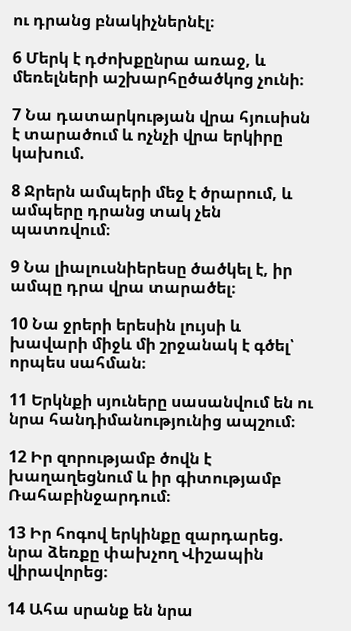ու դրանց բնակիչներնէլ։

6 Մերկ է դժոխքընրա առաջ, և մեռելների աշխարհըծածկոց չունի։

7 Նա դատարկության վրա հյուսիսն է տարածում և ոչնչի վրա երկիրը կախում.

8 Ջրերն ամպերի մեջ է ծրարում, և ամպերը դրանց տակ չեն պատռվում։

9 Նա լիալուսնիերեսը ծածկել է, իր ամպը դրա վրա տարածել։

10 Նա ջրերի երեսին լույսի և խավարի միջև մի շրջանակ է գծել՝ որպես սահման։

11 Երկնքի սյուները սասանվում են ու նրա հանդիմանությունից ապշում։

12 Իր զորությամբ ծովն է խաղաղեցնում և իր գիտությամբ Ռահաբինջարդում։

13 Իր հոգով երկինքը զարդարեց. նրա ձեռքը փախչող Վիշապին վիրավորեց։

14 Ահա սրանք են նրա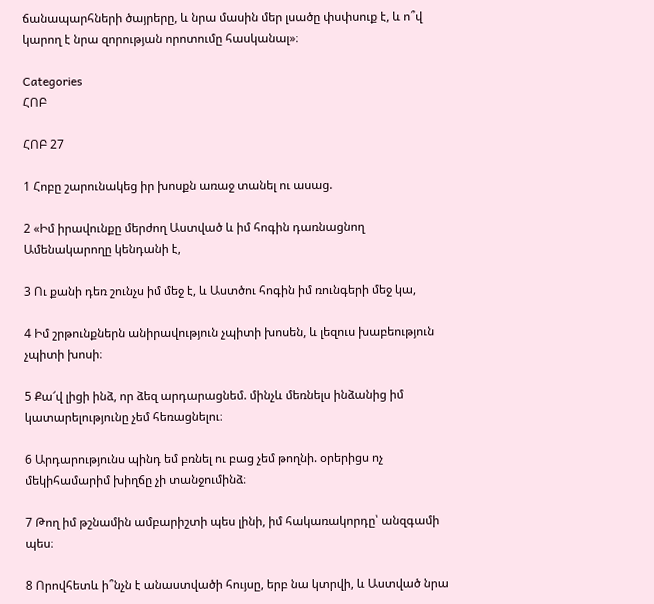ճանապարհների ծայրերը, և նրա մասին մեր լսածը փսփսուք է, և ո՞վ կարող է նրա զորության որոտումը հասկանալ»։

Categories
ՀՈԲ

ՀՈԲ 27

1 Հոբը շարունակեց իր խոսքն առաջ տանել ու ասաց.

2 «Իմ իրավունքը մերժող Աստված և իմ հոգին դառնացնող Ամենակարողը կենդանի է,

3 Ու քանի դեռ շունչս իմ մեջ է, և Աստծու հոգին իմ ռունգերի մեջ կա,

4 Իմ շրթունքներն անիրավություն չպիտի խոսեն, և լեզուս խաբեություն չպիտի խոսի։

5 Քա՜վ լիցի ինձ, որ ձեզ արդարացնեմ. մինչև մեռնելս ինձանից իմ կատարելությունը չեմ հեռացնելու։

6 Արդարությունս պինդ եմ բռնել ու բաց չեմ թողնի. օրերիցս ոչ մեկիհամարիմ խիղճը չի տանջումինձ։

7 Թող իմ թշնամին ամբարիշտի պես լինի, իմ հակառակորդը՝ անզգամի պես։

8 Որովհետև ի՞նչն է անաստվածի հույսը, երբ նա կտրվի, և Աստված նրա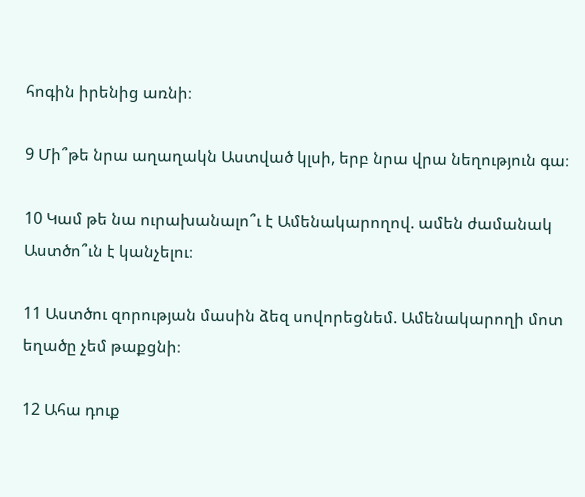հոգին իրենից առնի։

9 Մի՞թե նրա աղաղակն Աստված կլսի, երբ նրա վրա նեղություն գա։

10 Կամ թե նա ուրախանալո՞ւ է Ամենակարողով. ամեն ժամանակ Աստծո՞ւն է կանչելու։

11 Աստծու զորության մասին ձեզ սովորեցնեմ. Ամենակարողի մոտ եղածը չեմ թաքցնի։

12 Ահա դուք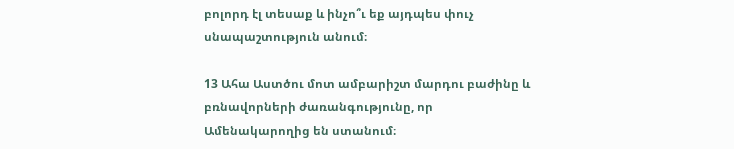բոլորդ էլ տեսաք և ինչո՞ւ եք այդպես փուչ սնապաշտություն անում։

13 Ահա Աստծու մոտ ամբարիշտ մարդու բաժինը և բռնավորների ժառանգությունը, որ Ամենակարողից են ստանում։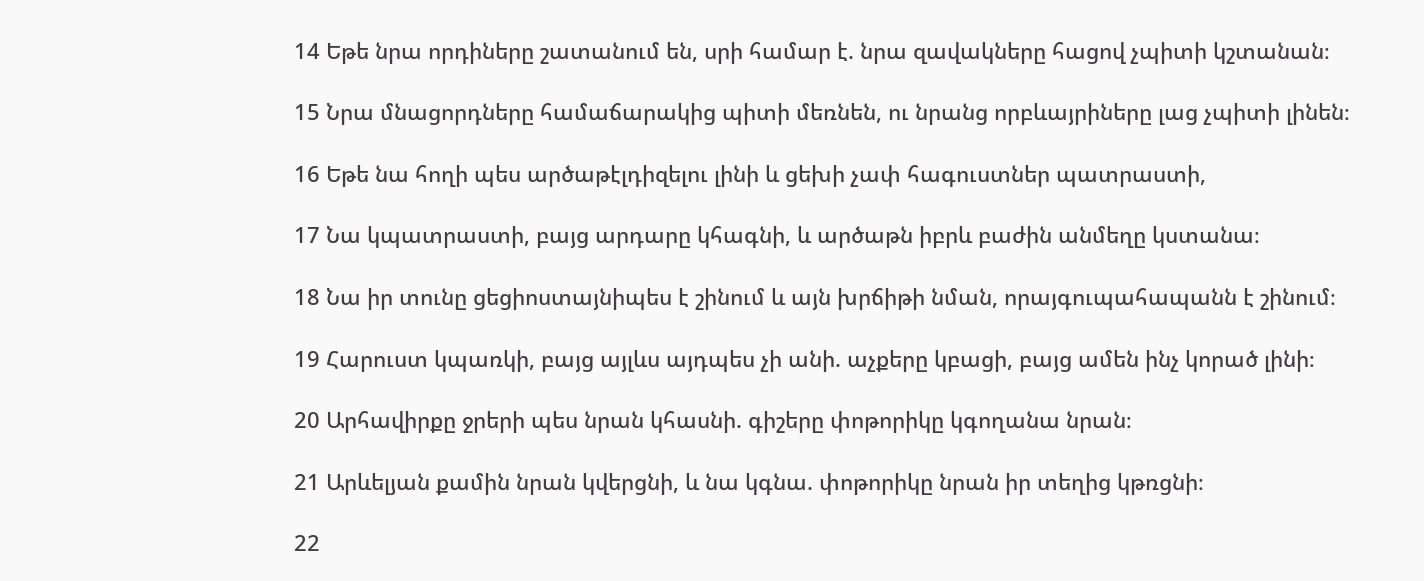14 Եթե նրա որդիները շատանում են, սրի համար է. նրա զավակները հացով չպիտի կշտանան։

15 Նրա մնացորդները համաճարակից պիտի մեռնեն, ու նրանց որբևայրիները լաց չպիտի լինեն։

16 Եթե նա հողի պես արծաթէլդիզելու լինի և ցեխի չափ հագուստներ պատրաստի,

17 Նա կպատրաստի, բայց արդարը կհագնի, և արծաթն իբրև բաժին անմեղը կստանա։

18 Նա իր տունը ցեցիոստայնիպես է շինում և այն խրճիթի նման, որայգուպահապանն է շինում։

19 Հարուստ կպառկի, բայց այլևս այդպես չի անի. աչքերը կբացի, բայց ամեն ինչ կորած լինի։

20 Արհավիրքը ջրերի պես նրան կհասնի. գիշերը փոթորիկը կգողանա նրան։

21 Արևելյան քամին նրան կվերցնի, և նա կգնա. փոթորիկը նրան իր տեղից կթռցնի։

22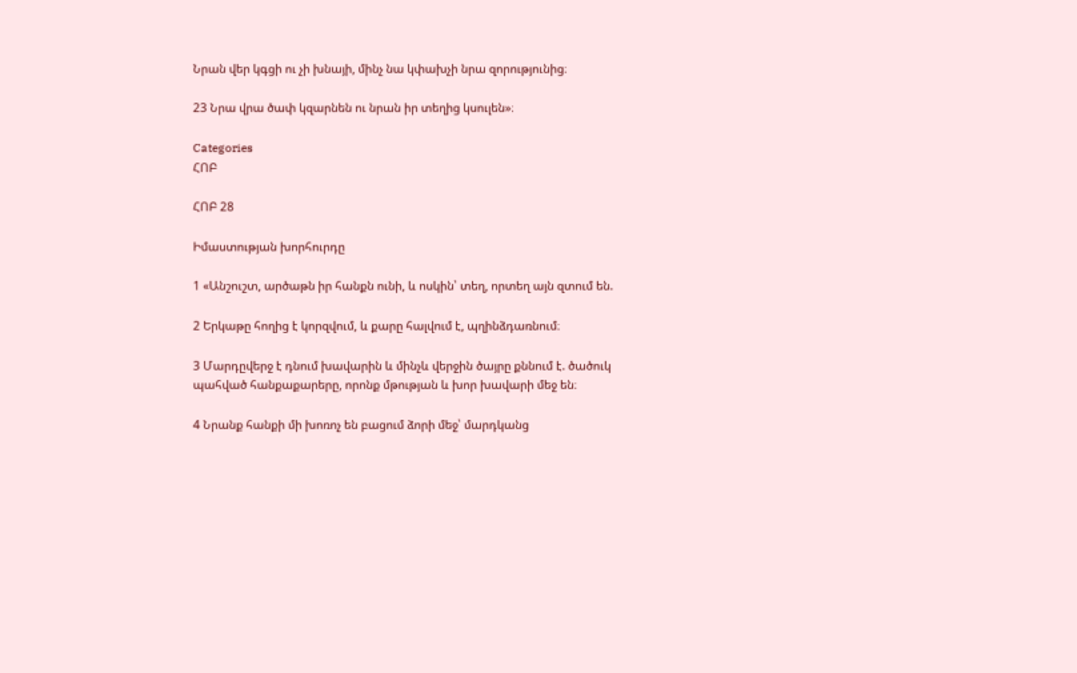Նրան վեր կգցի ու չի խնայի, մինչ նա կփախչի նրա զորությունից։

23 Նրա վրա ծափ կզարնեն ու նրան իր տեղից կսուլեն»։

Categories
ՀՈԲ

ՀՈԲ 28

Իմաստության խորհուրդը

1 «Անշուշտ, արծաթն իր հանքն ունի, և ոսկին՝ տեղ, որտեղ այն զտում են.

2 Երկաթը հողից է կորզվում, և քարը հալվում է, պղինձդառնում։

3 Մարդըվերջ է դնում խավարին և մինչև վերջին ծայրը քննում է. ծածուկ պահված հանքաքարերը, որոնք մթության և խոր խավարի մեջ են։

4 Նրանք հանքի մի խոռոչ են բացում ձորի մեջ՝ մարդկանց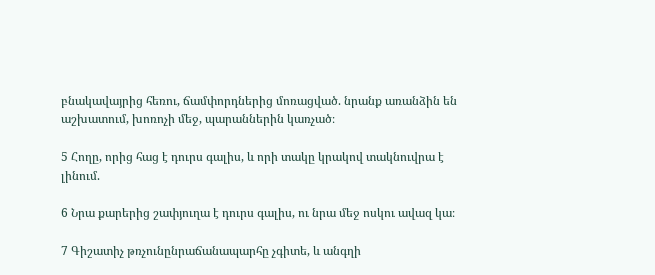բնակավայրից հեռու, ճամփորդներից մոռացված. նրանք առանձին են աշխատում, խոռոչի մեջ, պարաններին կառչած։

5 Հողը, որից հաց է դուրս գալիս, և որի տակը կրակով տակնուվրա է լինում.

6 Նրա քարերից շափյուղա է դուրս գալիս, ու նրա մեջ ոսկու ավազ կա։

7 Գիշատիչ թռչունընրաճանապարհը չգիտե, և անգղի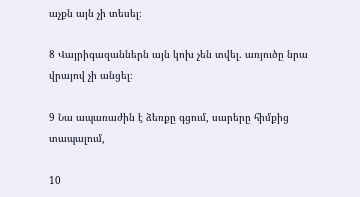աչքն այն չի տեսել։

8 Վայրիգազաններն այն կոխ չեն տվել. առյուծը նրա վրայով չի անցել։

9 Նա ապառաժին է ձեռքը գցում, սարերը հիմքից տապալում,

10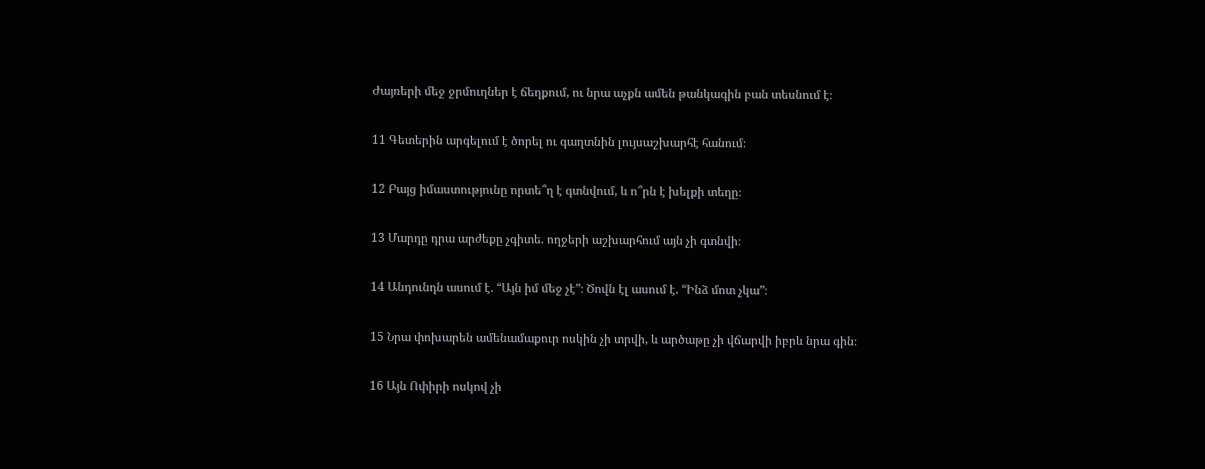Ժայռերի մեջ ջրմուղներ է ճեղքում, ու նրա աչքն ամեն թանկագին բան տեսնում է։

11 Գետերին արգելում է ծորել ու գաղտնին լույսաշխարհէ հանում։

12 Բայց իմաստությունը որտե՞ղ է գտնվում, և ո՞րն է խելքի տեղը։

13 Մարդը դրա արժեքը չգիտե. ողջերի աշխարհում այն չի գտնվի։

14 Անդունդն ասում է. “Այն իմ մեջ չէ”։ Ծովն էլ ասում է. “Ինձ մոտ չկա”։

15 Նրա փոխարեն ամենամաքուր ոսկին չի տրվի, և արծաթը չի վճարվի իբրև նրա գին։

16 Այն Ոփիրի ոսկով չի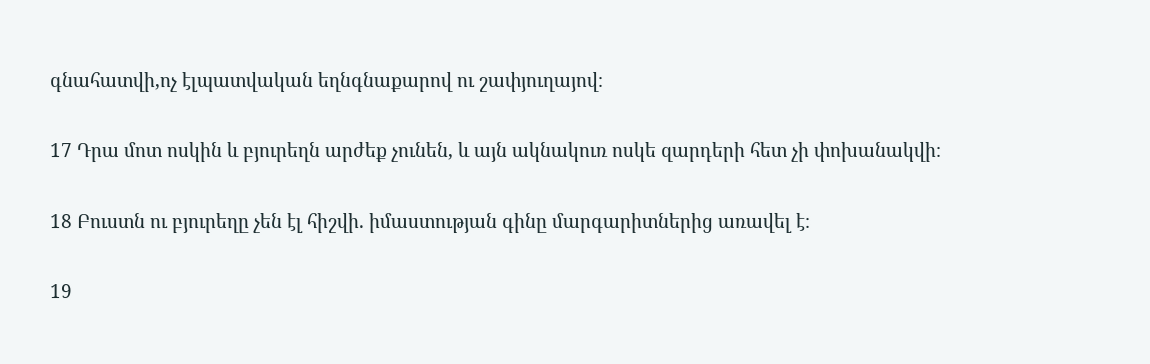գնահատվի,ոչ էլպատվական եղնգնաքարով ու շափյուղայով։

17 Դրա մոտ ոսկին և բյուրեղն արժեք չունեն, և այն ակնակուռ ոսկե զարդերի հետ չի փոխանակվի։

18 Բուստն ու բյուրեղը չեն էլ հիշվի. իմաստության գինը մարգարիտներից առավել է։

19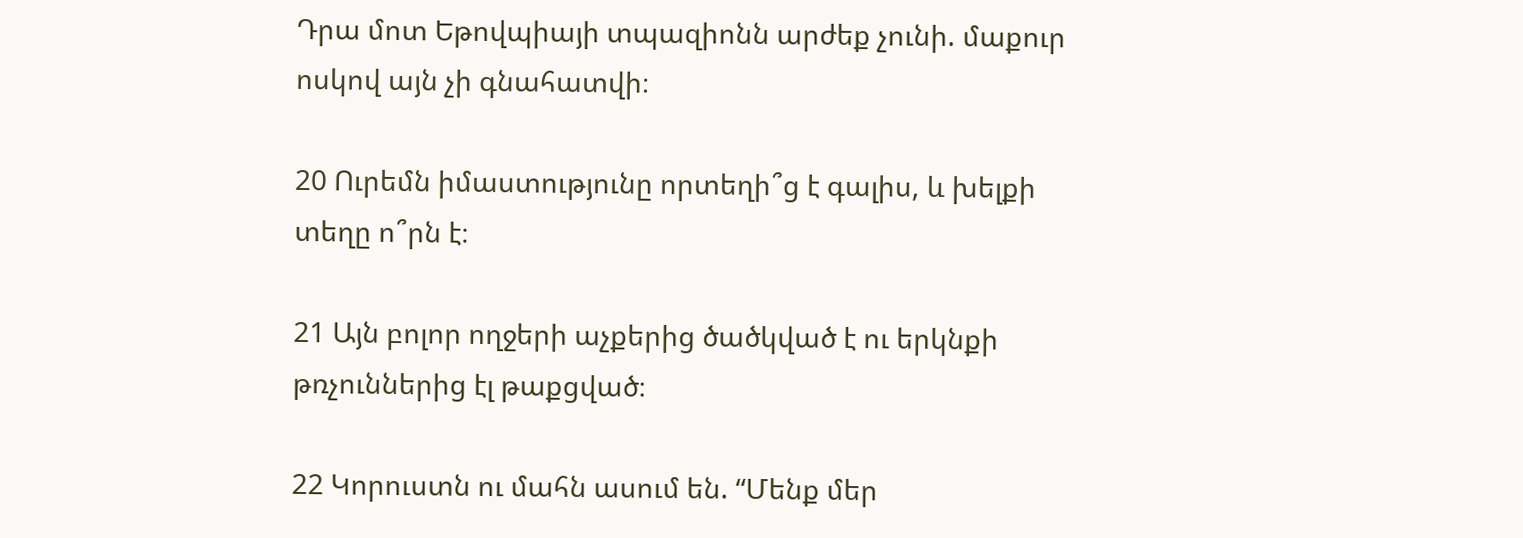Դրա մոտ Եթովպիայի տպազիոնն արժեք չունի. մաքուր ոսկով այն չի գնահատվի։

20 Ուրեմն իմաստությունը որտեղի՞ց է գալիս, և խելքի տեղը ո՞րն է։

21 Այն բոլոր ողջերի աչքերից ծածկված է ու երկնքի թռչուններից էլ թաքցված։

22 Կորուստն ու մահն ասում են. “Մենք մեր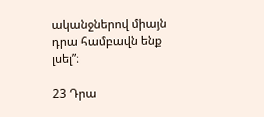ականջներով միայն դրա համբավն ենք լսել”։

23 Դրա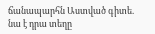ճանապարհն Աստված գիտե. նա է դրա տեղը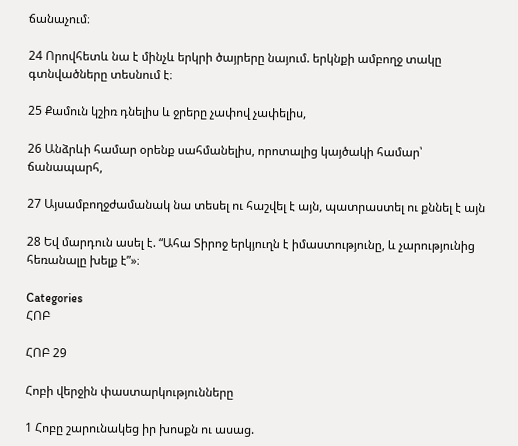ճանաչում։

24 Որովհետև նա է մինչև երկրի ծայրերը նայում. երկնքի ամբողջ տակը գտնվածները տեսնում է։

25 Քամուն կշիռ դնելիս և ջրերը չափով չափելիս,

26 Անձրևի համար օրենք սահմանելիս, որոտալից կայծակի համար՝ ճանապարհ,

27 Այսամբողջժամանակ նա տեսել ու հաշվել է այն, պատրաստել ու քննել է այն

28 Եվ մարդուն ասել է. “Ահա Տիրոջ երկյուղն է իմաստությունը, և չարությունից հեռանալը խելք է”»։

Categories
ՀՈԲ

ՀՈԲ 29

Հոբի վերջին փաստարկությունները

1 Հոբը շարունակեց իր խոսքն ու ասաց.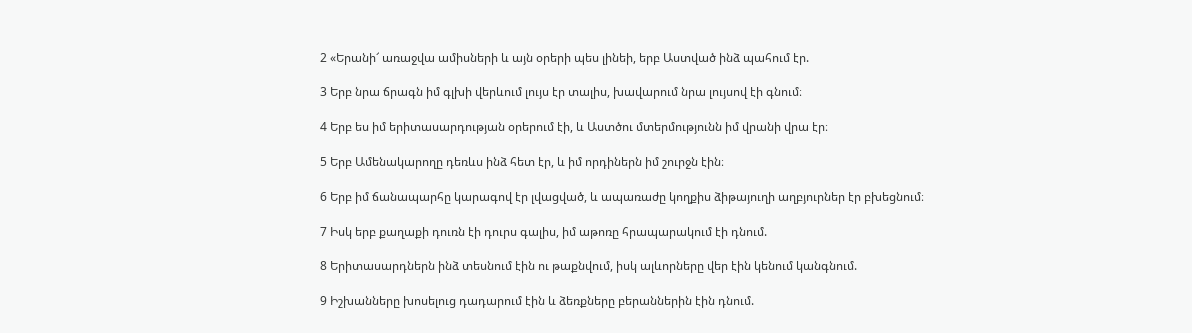2 «Երանի՜ առաջվա ամիսների և այն օրերի պես լինեի, երբ Աստված ինձ պահում էր.

3 Երբ նրա ճրագն իմ գլխի վերևում լույս էր տալիս, խավարում նրա լույսով էի գնում։

4 Երբ ես իմ երիտասարդության օրերում էի, և Աստծու մտերմությունն իմ վրանի վրա էր։

5 Երբ Ամենակարողը դեռևս ինձ հետ էր, և իմ որդիներն իմ շուրջն էին։

6 Երբ իմ ճանապարհը կարագով էր լվացված, և ապառաժը կողքիս ձիթայուղի աղբյուրներ էր բխեցնում։

7 Իսկ երբ քաղաքի դուռն էի դուրս գալիս, իմ աթոռը հրապարակում էի դնում.

8 Երիտասարդներն ինձ տեսնում էին ու թաքնվում, իսկ ալևորները վեր էին կենում կանգնում.

9 Իշխանները խոսելուց դադարում էին և ձեռքները բերաններին էին դնում.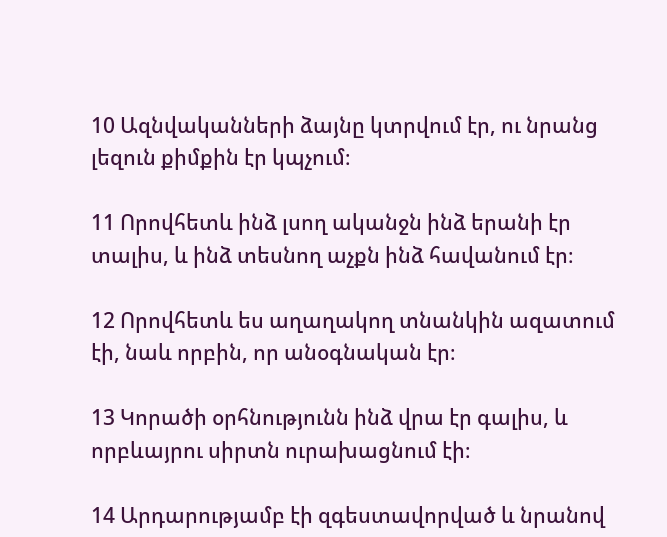10 Ազնվականների ձայնը կտրվում էր, ու նրանց լեզուն քիմքին էր կպչում։

11 Որովհետև ինձ լսող ականջն ինձ երանի էր տալիս, և ինձ տեսնող աչքն ինձ հավանում էր։

12 Որովհետև ես աղաղակող տնանկին ազատում էի, նաև որբին, որ անօգնական էր։

13 Կորածի օրհնությունն ինձ վրա էր գալիս, և որբևայրու սիրտն ուրախացնում էի։

14 Արդարությամբ էի զգեստավորված և նրանով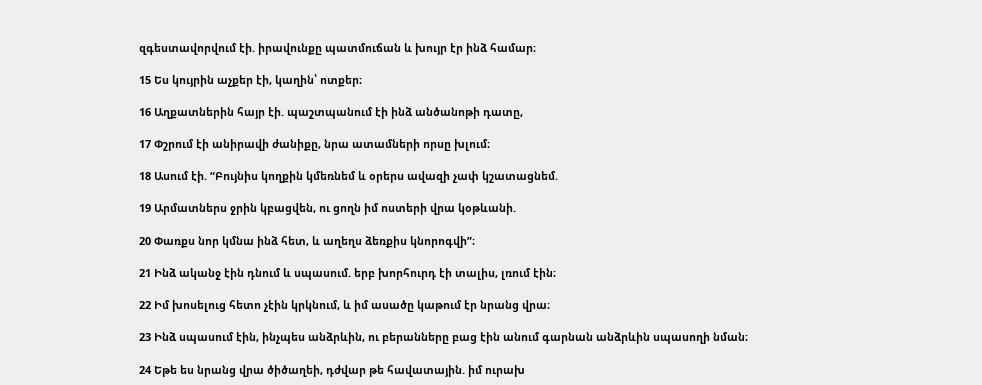զգեստավորվում էի. իրավունքը պատմուճան և խույր էր ինձ համար։

15 Ես կույրին աչքեր էի, կաղին՝ ոտքեր։

16 Աղքատներին հայր էի. պաշտպանում էի ինձ անծանոթի դատը,

17 Փշրում էի անիրավի ժանիքը, նրա ատամների որսը խլում։

18 Ասում էի. “Բույնիս կողքին կմեռնեմ և օրերս ավազի չափ կշատացնեմ.

19 Արմատներս ջրին կբացվեն, ու ցողն իմ ոստերի վրա կօթևանի.

20 Փառքս նոր կմնա ինձ հետ, և աղեղս ձեռքիս կնորոգվի”։

21 Ինձ ականջ էին դնում և սպասում. երբ խորհուրդ էի տալիս, լռում էին։

22 Իմ խոսելուց հետո չէին կրկնում, և իմ ասածը կաթում էր նրանց վրա։

23 Ինձ սպասում էին, ինչպես անձրևին, ու բերանները բաց էին անում գարնան անձրևին սպասողի նման։

24 Եթե ես նրանց վրա ծիծաղեի, դժվար թե հավատային. իմ ուրախ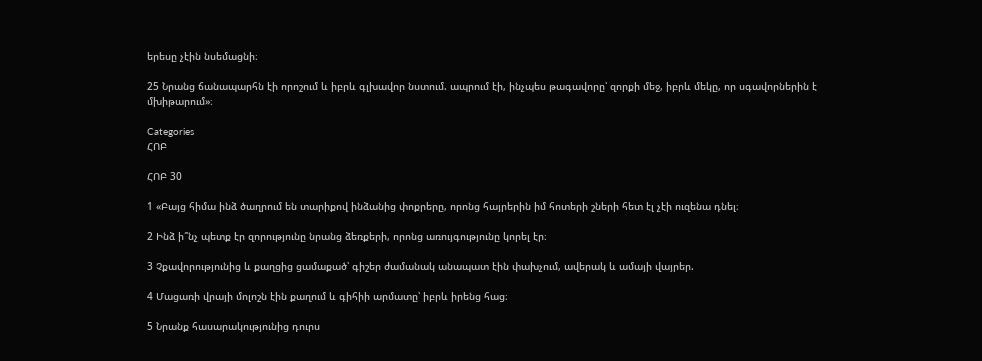երեսը չէին նսեմացնի։

25 Նրանց ճանապարհն էի որոշում և իբրև գլխավոր նստում. ապրում էի, ինչպես թագավորը՝ զորքի մեջ, իբրև մեկը, որ սգավորներին է մխիթարում»։

Categories
ՀՈԲ

ՀՈԲ 30

1 «Բայց հիմա ինձ ծաղրում են տարիքով ինձանից փոքրերը, որոնց հայրերին իմ հոտերի շների հետ էլ չէի ուզենա դնել։

2 Ինձ ի՞նչ պետք էր զորությունը նրանց ձեռքերի, որոնց առույգությունը կորել էր։

3 Չքավորությունից և քաղցից ցամաքած՝ գիշեր ժամանակ անապատ էին փախչում, ավերակ և ամայի վայրեր.

4 Մացառի վրայի մոլոշն էին քաղում և գիհիի արմատը՝ իբրև իրենց հաց։

5 Նրանք հասարակությունից դուրս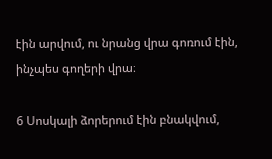էին արվում, ու նրանց վրա գոռում էին, ինչպես գողերի վրա։

6 Սոսկալի ձորերում էին բնակվում,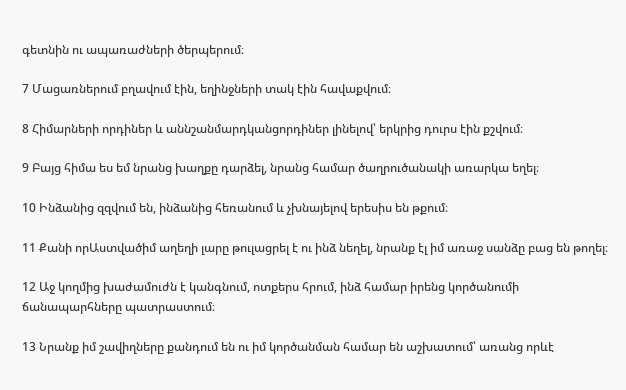գետնին ու ապառաժների ծերպերում։

7 Մացառներում բղավում էին, եղինջների տակ էին հավաքվում։

8 Հիմարների որդիներ և աննշանմարդկանցորդիներ լինելով՝ երկրից դուրս էին քշվում։

9 Բայց հիմա ես եմ նրանց խաղքը դարձել, նրանց համար ծաղրուծանակի առարկա եղել։

10 Ինձանից զզվում են, ինձանից հեռանում և չխնայելով երեսիս են թքում։

11 Քանի որԱստվածիմ աղեղի լարը թուլացրել է ու ինձ նեղել, նրանք էլ իմ առաջ սանձը բաց են թողել։

12 Աջ կողմից խաժամուժն է կանգնում, ոտքերս հրում, ինձ համար իրենց կործանումի ճանապարհները պատրաստում։

13 Նրանք իմ շավիղները քանդում են ու իմ կործանման համար են աշխատում՝ առանց որևէ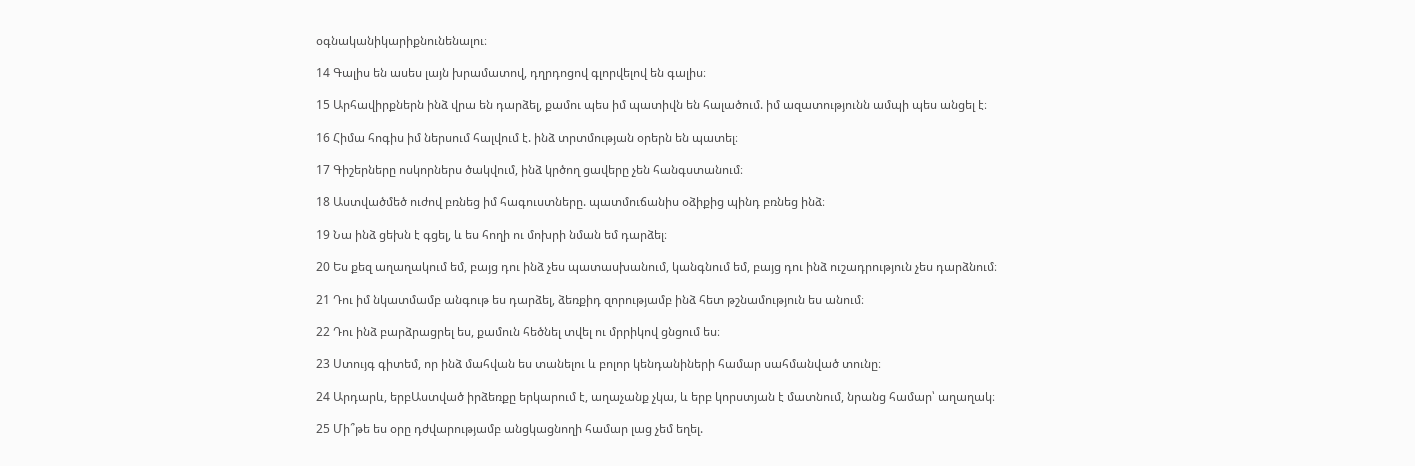օգնականիկարիքնունենալու։

14 Գալիս են ասես լայն խրամատով, դղրդոցով գլորվելով են գալիս։

15 Արհավիրքներն ինձ վրա են դարձել, քամու պես իմ պատիվն են հալածում. իմ ազատությունն ամպի պես անցել է։

16 Հիմա հոգիս իմ ներսում հալվում է. ինձ տրտմության օրերն են պատել։

17 Գիշերները ոսկորներս ծակվում, ինձ կրծող ցավերը չեն հանգստանում։

18 Աստվածմեծ ուժով բռնեց իմ հագուստները. պատմուճանիս օձիքից պինդ բռնեց ինձ։

19 Նա ինձ ցեխն է գցել, և ես հողի ու մոխրի նման եմ դարձել։

20 Ես քեզ աղաղակում եմ, բայց դու ինձ չես պատասխանում, կանգնում եմ, բայց դու ինձ ուշադրություն չես դարձնում։

21 Դու իմ նկատմամբ անգութ ես դարձել, ձեռքիդ զորությամբ ինձ հետ թշնամություն ես անում։

22 Դու ինձ բարձրացրել ես, քամուն հեծնել տվել ու մրրիկով ցնցում ես։

23 Ստույգ գիտեմ, որ ինձ մահվան ես տանելու և բոլոր կենդանիների համար սահմանված տունը։

24 Արդարև, երբԱստված իրձեռքը երկարում է, աղաչանք չկա, և երբ կորստյան է մատնում, նրանց համար՝ աղաղակ։

25 Մի՞թե ես օրը դժվարությամբ անցկացնողի համար լաց չեմ եղել.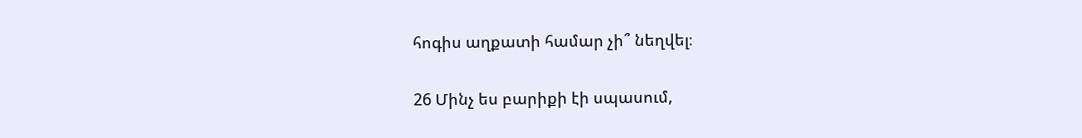հոգիս աղքատի համար չի՞ նեղվել։

26 Մինչ ես բարիքի էի սպասում,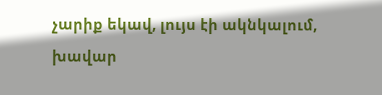չարիք եկավ, լույս էի ակնկալում, խավար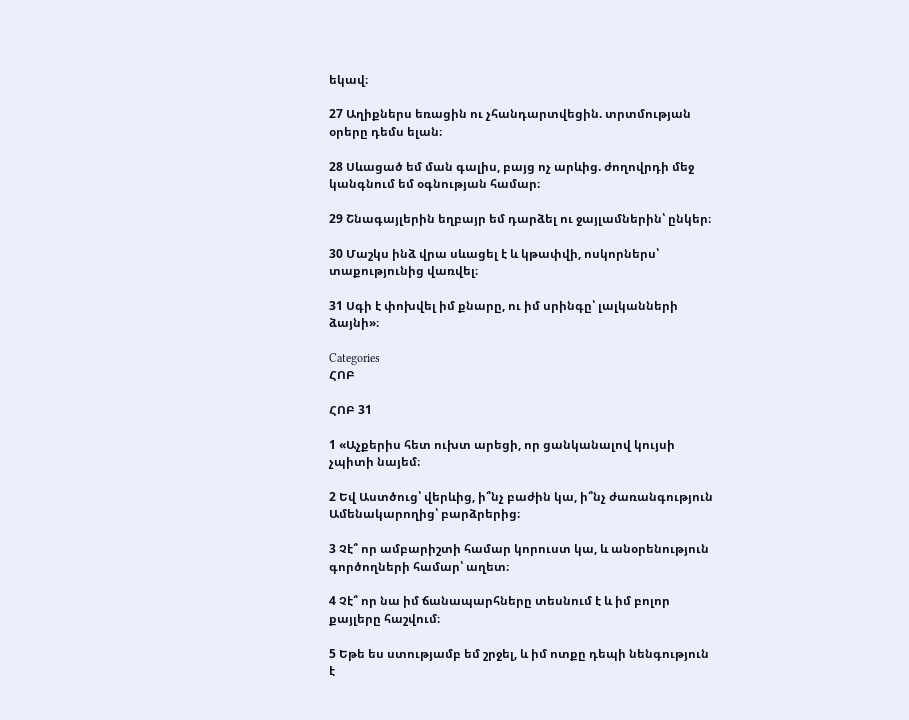եկավ։

27 Աղիքներս եռացին ու չհանդարտվեցին. տրտմության օրերը դեմս ելան։

28 Սևացած եմ ման գալիս, բայց ոչ արևից. ժողովրդի մեջ կանգնում եմ օգնության համար։

29 Շնագայլերին եղբայր եմ դարձել ու ջայլամներին՝ ընկեր։

30 Մաշկս ինձ վրա սևացել է և կթափվի, ոսկորներս՝ տաքությունից վառվել։

31 Սգի է փոխվել իմ քնարը, ու իմ սրինգը՝ լալկանների ձայնի»։

Categories
ՀՈԲ

ՀՈԲ 31

1 «Աչքերիս հետ ուխտ արեցի, որ ցանկանալով կույսի չպիտի նայեմ։

2 Եվ Աստծուց՝ վերևից, ի՞նչ բաժին կա, ի՞նչ ժառանգություն Ամենակարողից՝ բարձրերից։

3 Չէ՞ որ ամբարիշտի համար կորուստ կա, և անօրենություն գործողների համար՝ աղետ։

4 Չէ՞ որ նա իմ ճանապարհները տեսնում է և իմ բոլոր քայլերը հաշվում։

5 Եթե ես ստությամբ եմ շրջել, և իմ ոտքը դեպի նենգություն է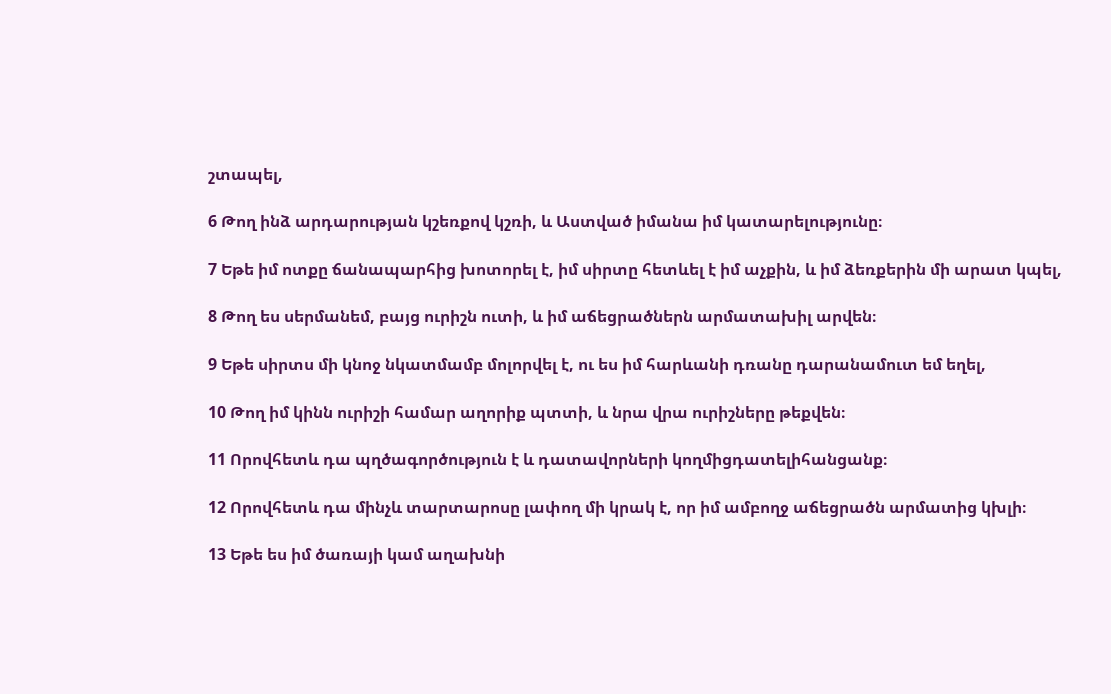շտապել,

6 Թող ինձ արդարության կշեռքով կշռի, և Աստված իմանա իմ կատարելությունը։

7 Եթե իմ ոտքը ճանապարհից խոտորել է, իմ սիրտը հետևել է իմ աչքին, և իմ ձեռքերին մի արատ կպել,

8 Թող ես սերմանեմ, բայց ուրիշն ուտի, և իմ աճեցրածներն արմատախիլ արվեն։

9 Եթե սիրտս մի կնոջ նկատմամբ մոլորվել է, ու ես իմ հարևանի դռանը դարանամուտ եմ եղել,

10 Թող իմ կինն ուրիշի համար աղորիք պտտի, և նրա վրա ուրիշները թեքվեն։

11 Որովհետև դա պղծագործություն է և դատավորների կողմիցդատելիհանցանք։

12 Որովհետև դա մինչև տարտարոսը լափող մի կրակ է, որ իմ ամբողջ աճեցրածն արմատից կխլի։

13 Եթե ես իմ ծառայի կամ աղախնի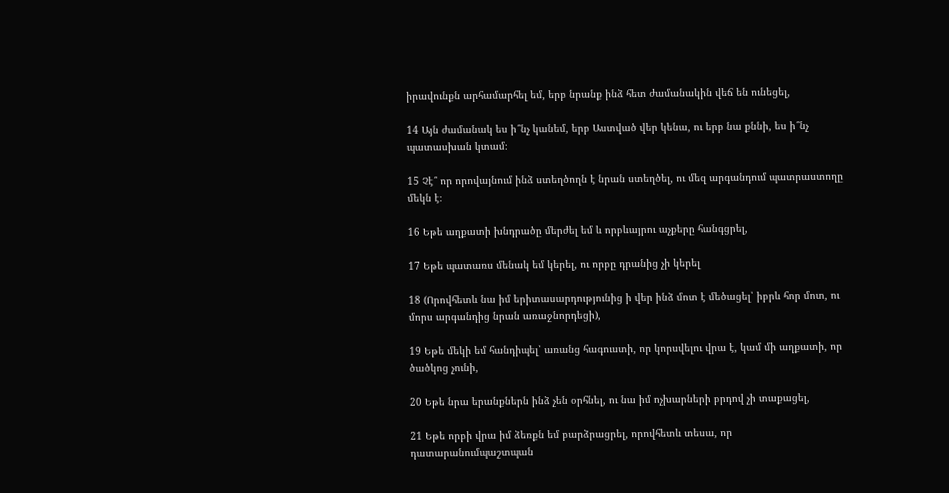իրավունքն արհամարհել եմ, երբ նրանք ինձ հետ ժամանակին վեճ են ունեցել,

14 Այն ժամանակ ես ի՞նչ կանեմ, երբ Աստված վեր կենա, ու երբ նա քննի, ես ի՞նչ պատասխան կտամ։

15 Չէ՞ որ որովայնում ինձ ստեղծողն է նրան ստեղծել, ու մեզ արգանդում պատրաստողը մեկն է։

16 Եթե աղքատի խնդրածը մերժել եմ և որբևայրու աչքերը հանգցրել,

17 Եթե պատառս մենակ եմ կերել, ու որբը դրանից չի կերել

18 (Որովհետև նա իմ երիտասարդությունից ի վեր ինձ մոտ է մեծացել՝ իբրև հոր մոտ, ու մորս արգանդից նրան առաջնորդեցի),

19 Եթե մեկի եմ հանդիպել՝ առանց հագուստի, որ կորսվելու վրա է, կամ մի աղքատի, որ ծածկոց չունի,

20 Եթե նրա երանքներն ինձ չեն օրհնել, ու նա իմ ոչխարների բրդով չի տաքացել,

21 Եթե որբի վրա իմ ձեռքն եմ բարձրացրել, որովհետև տեսա, որ դատարանումպաշտպան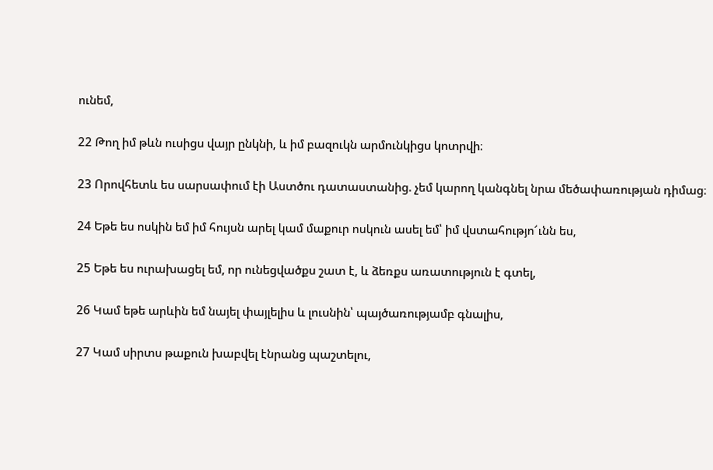ունեմ,

22 Թող իմ թևն ուսիցս վայր ընկնի, և իմ բազուկն արմունկիցս կոտրվի։

23 Որովհետև ես սարսափում էի Աստծու դատաստանից. չեմ կարող կանգնել նրա մեծափառության դիմաց։

24 Եթե ես ոսկին եմ իմ հույսն արել կամ մաքուր ոսկուն ասել եմ՝ իմ վստահությո՜ւնն ես,

25 Եթե ես ուրախացել եմ, որ ունեցվածքս շատ է, և ձեռքս առատություն է գտել,

26 Կամ եթե արևին եմ նայել փայլելիս և լուսնին՝ պայծառությամբ գնալիս,

27 Կամ սիրտս թաքուն խաբվել էնրանց պաշտելու,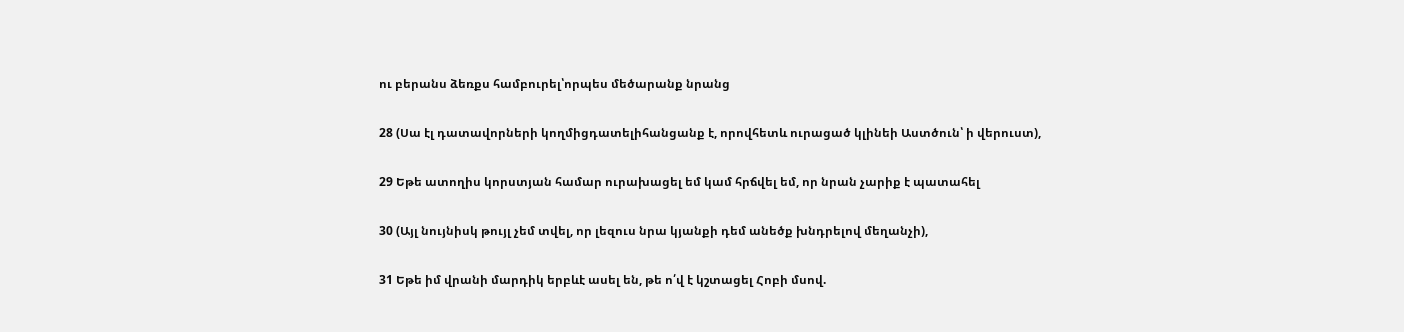ու բերանս ձեռքս համբուրել՝որպես մեծարանք նրանց

28 (Սա էլ դատավորների կողմիցդատելիհանցանք է, որովհետև ուրացած կլինեի Աստծուն՝ ի վերուստ),

29 Եթե ատողիս կորստյան համար ուրախացել եմ կամ հրճվել եմ, որ նրան չարիք է պատահել

30 (Այլ նույնիսկ թույլ չեմ տվել, որ լեզուս նրա կյանքի դեմ անեծք խնդրելով մեղանչի),

31 Եթե իմ վրանի մարդիկ երբևէ ասել են, թե ո՛վ է կշտացել Հոբի մսով.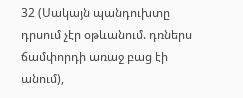32 (Սակայն պանդուխտը դրսում չէր օթևանում. դռներս ճամփորդի առաջ բաց էի անում),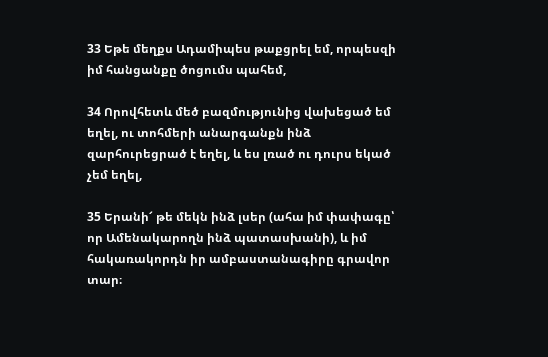33 Եթե մեղքս Ադամիպես թաքցրել եմ, որպեսզի իմ հանցանքը ծոցումս պահեմ,

34 Որովհետև մեծ բազմությունից վախեցած եմ եղել, ու տոհմերի անարգանքն ինձ զարհուրեցրած է եղել, և ես լռած ու դուրս եկած չեմ եղել,

35 Երանի՜ թե մեկն ինձ լսեր (ահա իմ փափագը՝ որ Ամենակարողն ինձ պատասխանի), և իմ հակառակորդն իր ամբաստանագիրը գրավոր տար։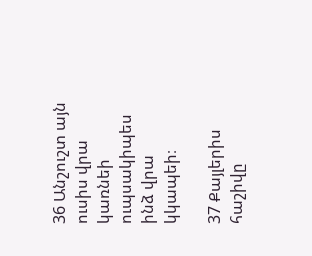36 Անշուշտ այն ուսիս վրա կառնեի ուպսակիպես ինձ վրա կկապեի։

37 Քայլերիս հաշիվը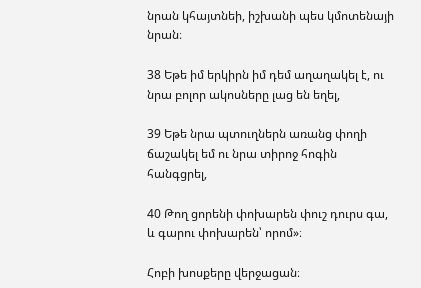նրան կհայտնեի, իշխանի պես կմոտենայի նրան։

38 Եթե իմ երկիրն իմ դեմ աղաղակել է, ու նրա բոլոր ակոսները լաց են եղել,

39 Եթե նրա պտուղներն առանց փողի ճաշակել եմ ու նրա տիրոջ հոգին հանգցրել,

40 Թող ցորենի փոխարեն փուշ դուրս գա, և գարու փոխարեն՝ որոմ»։

Հոբի խոսքերը վերջացան։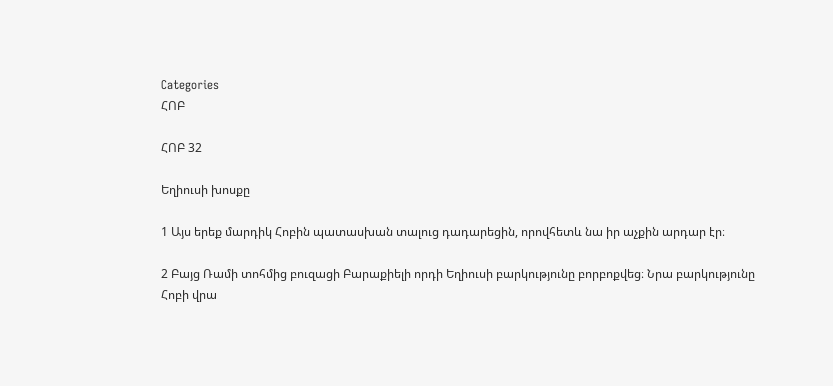Categories
ՀՈԲ

ՀՈԲ 32

Եղիուսի խոսքը

1 Այս երեք մարդիկ Հոբին պատասխան տալուց դադարեցին, որովհետև նա իր աչքին արդար էր։

2 Բայց Ռամի տոհմից բուզացի Բարաքիելի որդի Եղիուսի բարկությունը բորբոքվեց։ Նրա բարկությունը Հոբի վրա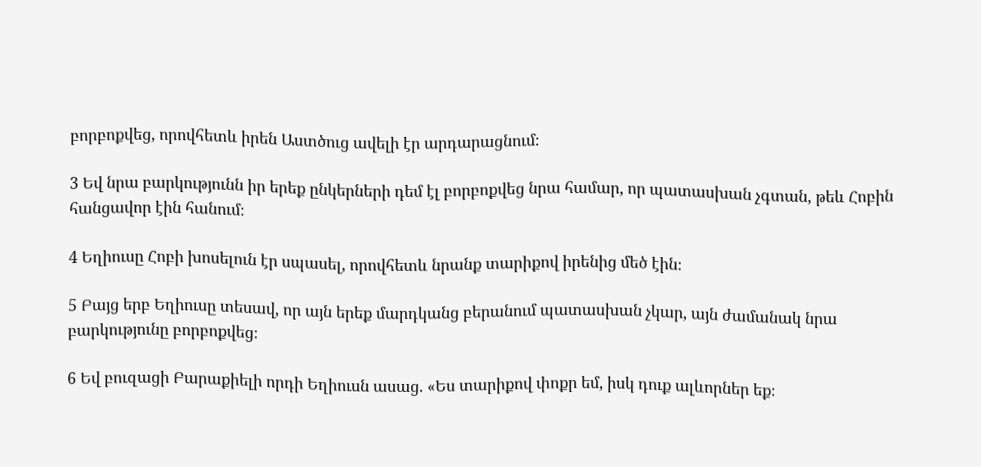բորբոքվեց, որովհետև իրեն Աստծուց ավելի էր արդարացնում։

3 Եվ նրա բարկությունն իր երեք ընկերների դեմ էլ բորբոքվեց նրա համար, որ պատասխան չգտան, թեև Հոբին հանցավոր էին հանում։

4 Եղիուսը Հոբի խոսելուն էր սպասել, որովհետև նրանք տարիքով իրենից մեծ էին։

5 Բայց երբ Եղիուսը տեսավ, որ այն երեք մարդկանց բերանում պատասխան չկար, այն ժամանակ նրա բարկությունը բորբոքվեց։

6 Եվ բուզացի Բարաքիելի որդի Եղիուսն ասաց. «Ես տարիքով փոքր եմ, իսկ դուք ալևորներ եք։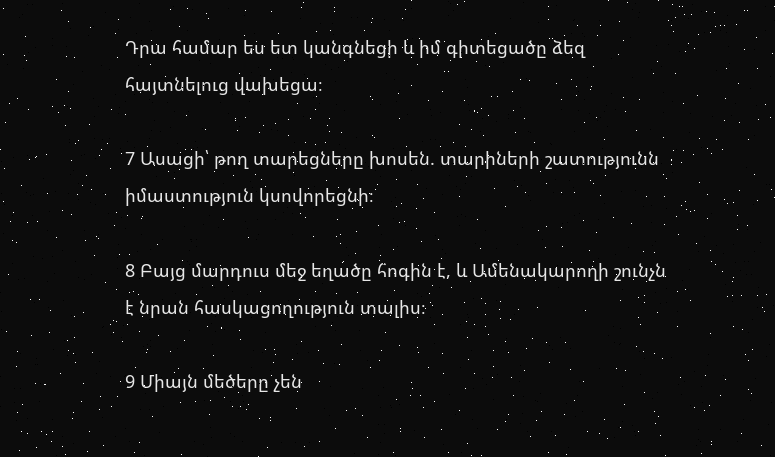Դրա համար ես ետ կանգնեցի և իմ գիտեցածը ձեզ հայտնելուց վախեցա։

7 Ասացի՝ թող տարեցները խոսեն. տարիների շատությունն իմաստություն կսովորեցնի։

8 Բայց մարդուս մեջ եղածը հոգին է, և Ամենակարողի շունչն է նրան հասկացողություն տալիս։

9 Միայն մեծերը չեն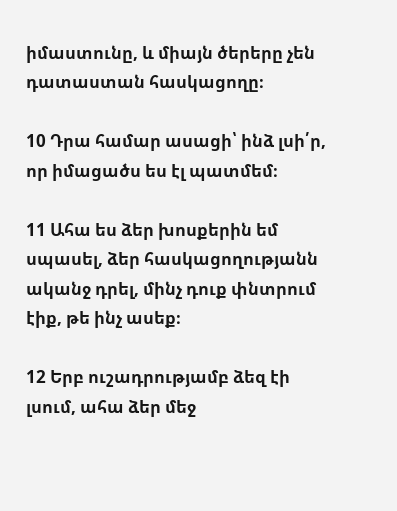իմաստունը, և միայն ծերերը չեն դատաստան հասկացողը։

10 Դրա համար ասացի՝ ինձ լսի՛ր, որ իմացածս ես էլ պատմեմ։

11 Ահա ես ձեր խոսքերին եմ սպասել, ձեր հասկացողությանն ականջ դրել, մինչ դուք փնտրում էիք, թե ինչ ասեք։

12 Երբ ուշադրությամբ ձեզ էի լսում, ահա ձեր մեջ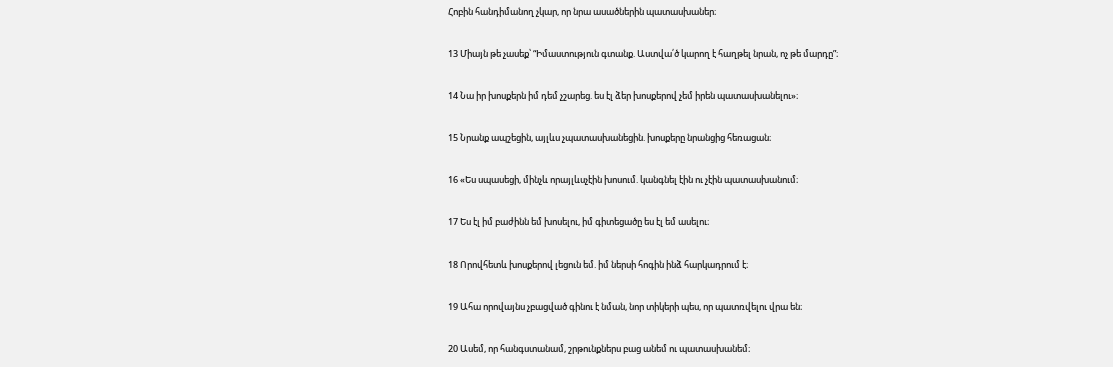Հոբին հանդիմանող չկար, որ նրա ասածներին պատասխաներ։

13 Միայն թե չասեք՝ “Իմաստություն գտանք. Աստվա՛ծ կարող է հաղթել նրան, ոչ թե մարդը”։

14 Նա իր խոսքերն իմ դեմ չշարեց. ես էլ ձեր խոսքերով չեմ իրեն պատասխանելու»։

15 Նրանք ապշեցին, այլևս չպատասխանեցին. խոսքերը նրանցից հեռացան։

16 «Ես սպասեցի, մինչև որայլևսչէին խոսում. կանգնել էին ու չէին պատասխանում։

17 Ես էլ իմ բաժինն եմ խոսելու, իմ գիտեցածը ես էլ եմ ասելու։

18 Որովհետև խոսքերով լեցուն եմ. իմ ներսի հոգին ինձ հարկադրում է։

19 Ահա որովայնս չբացված գինու է նման, նոր տիկերի պես, որ պատռվելու վրա են։

20 Ասեմ, որ հանգստանամ, շրթունքներս բաց անեմ ու պատասխանեմ։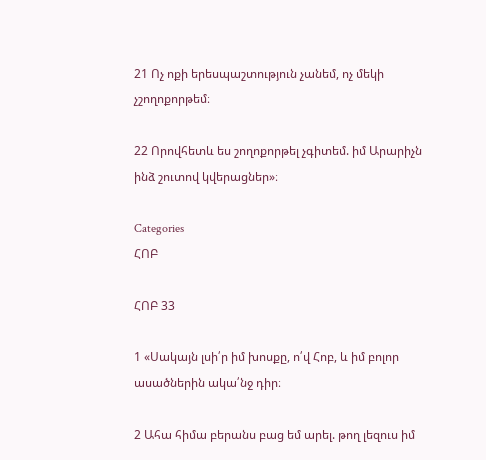21 Ոչ ոքի երեսպաշտություն չանեմ, ոչ մեկի չշողոքորթեմ։

22 Որովհետև ես շողոքորթել չգիտեմ. իմ Արարիչն ինձ շուտով կվերացներ»։

Categories
ՀՈԲ

ՀՈԲ 33

1 «Սակայն լսի՛ր իմ խոսքը, ո՛վ Հոբ, և իմ բոլոր ասածներին ակա՛նջ դիր։

2 Ահա հիմա բերանս բաց եմ արել. թող լեզուս իմ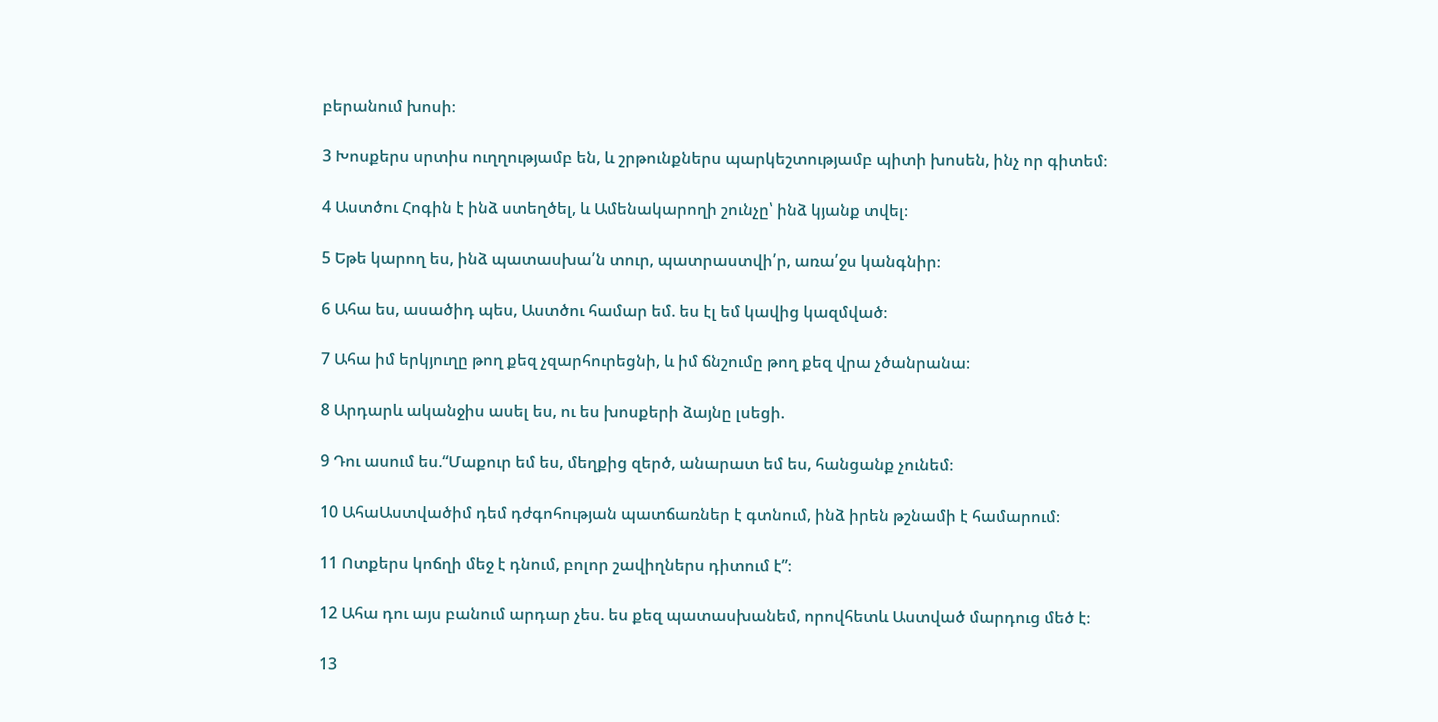բերանում խոսի։

3 Խոսքերս սրտիս ուղղությամբ են, և շրթունքներս պարկեշտությամբ պիտի խոսեն, ինչ որ գիտեմ։

4 Աստծու Հոգին է ինձ ստեղծել, և Ամենակարողի շունչը՝ ինձ կյանք տվել։

5 Եթե կարող ես, ինձ պատասխա՛ն տուր, պատրաստվի՛ր, առա՛ջս կանգնիր։

6 Ահա ես, ասածիդ պես, Աստծու համար եմ. ես էլ եմ կավից կազմված։

7 Ահա իմ երկյուղը թող քեզ չզարհուրեցնի, և իմ ճնշումը թող քեզ վրա չծանրանա։

8 Արդարև ականջիս ասել ես, ու ես խոսքերի ձայնը լսեցի.

9 Դու ասում ես.“Մաքուր եմ ես, մեղքից զերծ, անարատ եմ ես, հանցանք չունեմ։

10 ԱհաԱստվածիմ դեմ դժգոհության պատճառներ է գտնում, ինձ իրեն թշնամի է համարում։

11 Ոտքերս կոճղի մեջ է դնում, բոլոր շավիղներս դիտում է”։

12 Ահա դու այս բանում արդար չես. ես քեզ պատասխանեմ, որովհետև Աստված մարդուց մեծ է։

13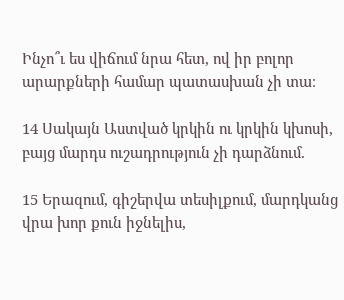Ինչո՞ւ ես վիճում նրա հետ, ով իր բոլոր արարքների համար պատասխան չի տա։

14 Սակայն Աստված կրկին ու կրկին կխոսի, բայց մարդս ուշադրություն չի դարձնում.

15 Երազում, գիշերվա տեսիլքում, մարդկանց վրա խոր քուն իջնելիս,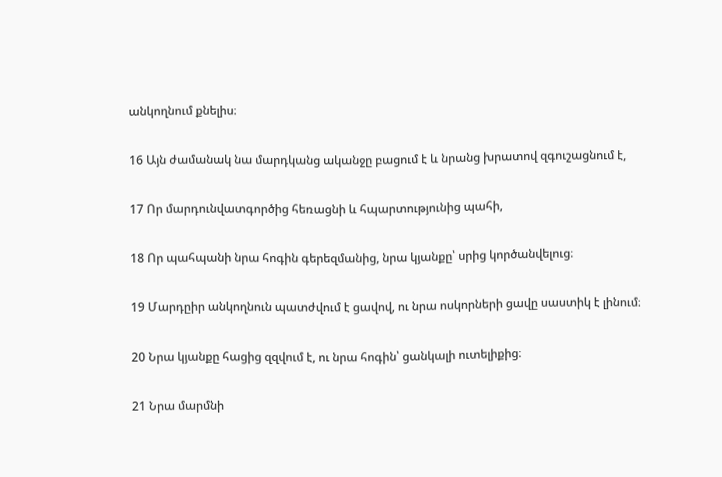անկողնում քնելիս։

16 Այն ժամանակ նա մարդկանց ականջը բացում է և նրանց խրատով զգուշացնում է,

17 Որ մարդունվատգործից հեռացնի և հպարտությունից պահի,

18 Որ պահպանի նրա հոգին գերեզմանից, նրա կյանքը՝ սրից կործանվելուց։

19 Մարդըիր անկողնուն պատժվում է ցավով, ու նրա ոսկորների ցավը սաստիկ է լինում։

20 Նրա կյանքը հացից զզվում է, ու նրա հոգին՝ ցանկալի ուտելիքից։

21 Նրա մարմնի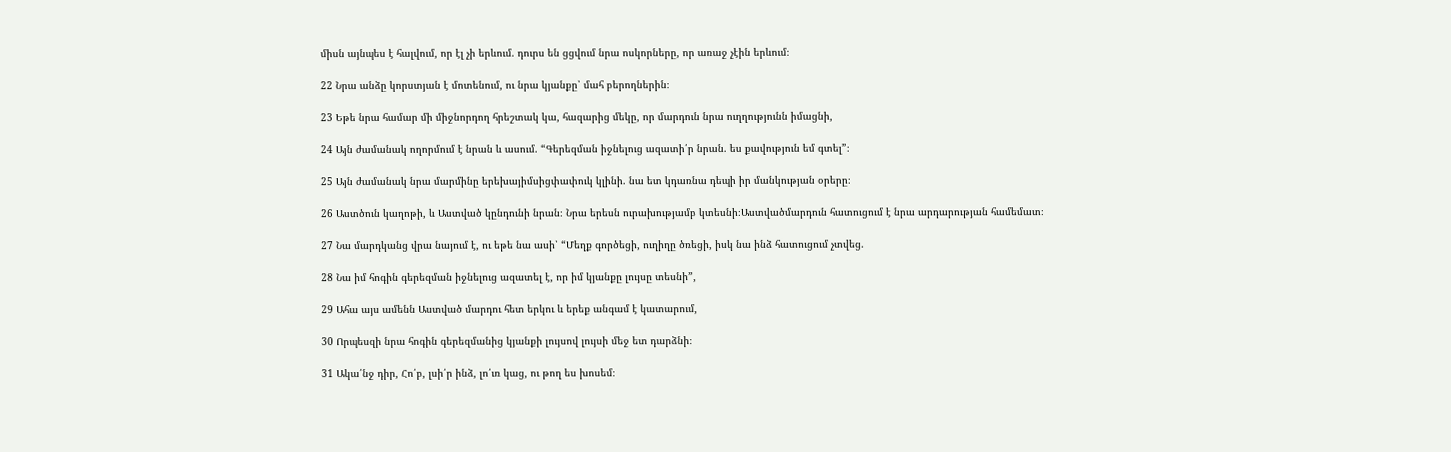միսն այնպես է հալվում, որ էլ չի երևում. դուրս են ցցվում նրա ոսկորները, որ առաջ չէին երևում։

22 Նրա անձը կորստյան է մոտենում, ու նրա կյանքը՝ մահ բերողներին։

23 Եթե նրա համար մի միջնորդող հրեշտակ կա, հազարից մեկը, որ մարդուն նրա ուղղությունն իմացնի,

24 Այն ժամանակ ողորմում է նրան և ասում. “Գերեզման իջնելուց ազատի՛ր նրան. ես քավություն եմ գտել”։

25 Այն ժամանակ նրա մարմինը երեխայիմսիցփափուկ կլինի. նա ետ կդառնա դեպի իր մանկության օրերը։

26 Աստծուն կաղոթի, և Աստված կընդունի նրան։ Նրա երեսն ուրախությամբ կտեսնի։Աստվածմարդուն հատուցում է նրա արդարության համեմատ։

27 Նա մարդկանց վրա նայում է, ու եթե նա ասի՝ “Մեղք գործեցի, ուղիղը ծռեցի, իսկ նա ինձ հատուցում չտվեց.

28 Նա իմ հոգին գերեզման իջնելուց ազատել է, որ իմ կյանքը լույսը տեսնի”,

29 Ահա այս ամենն Աստված մարդու հետ երկու և երեք անգամ է կատարում,

30 Որպեսզի նրա հոգին գերեզմանից կյանքի լույսով լույսի մեջ ետ դարձնի։

31 Ակա՛նջ դիր, Հո՛բ, լսի՛ր ինձ, լո՛ւռ կաց, ու թող ես խոսեմ։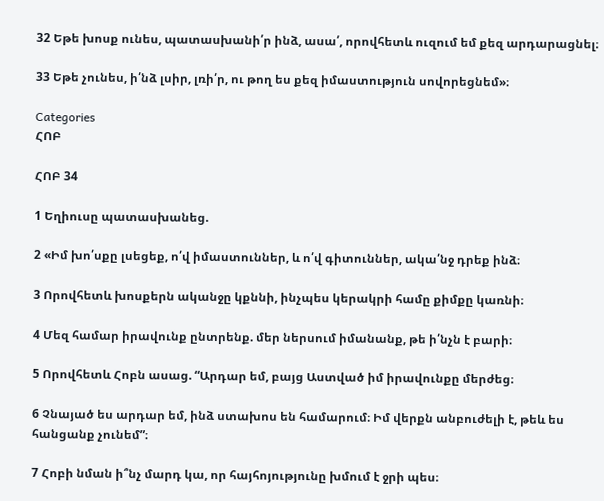32 Եթե խոսք ունես, պատասխանի՛ր ինձ, ասա՛, որովհետև ուզում եմ քեզ արդարացնել։

33 Եթե չունես, ի՛նձ լսիր, լռի՛ր, ու թող ես քեզ իմաստություն սովորեցնեմ»։

Categories
ՀՈԲ

ՀՈԲ 34

1 Եղիուսը պատասխանեց.

2 «Իմ խո՛սքը լսեցեք, ո՛վ իմաստուններ, և ո՛վ գիտուններ, ակա՛նջ դրեք ինձ։

3 Որովհետև խոսքերն ականջը կքննի, ինչպես կերակրի համը քիմքը կառնի։

4 Մեզ համար իրավունք ընտրենք. մեր ներսում իմանանք, թե ի՛նչն է բարի։

5 Որովհետև Հոբն ասաց. “Արդար եմ, բայց Աստված իմ իրավունքը մերժեց։

6 Չնայած ես արդար եմ, ինձ ստախոս են համարում։ Իմ վերքն անբուժելի է, թեև ես հանցանք չունեմ”։

7 Հոբի նման ի՞նչ մարդ կա, որ հայհոյությունը խմում է ջրի պես։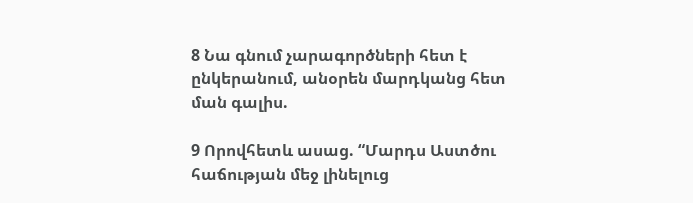8 Նա գնում չարագործների հետ է ընկերանում, անօրեն մարդկանց հետ ման գալիս.

9 Որովհետև ասաց. “Մարդս Աստծու հաճության մեջ լինելուց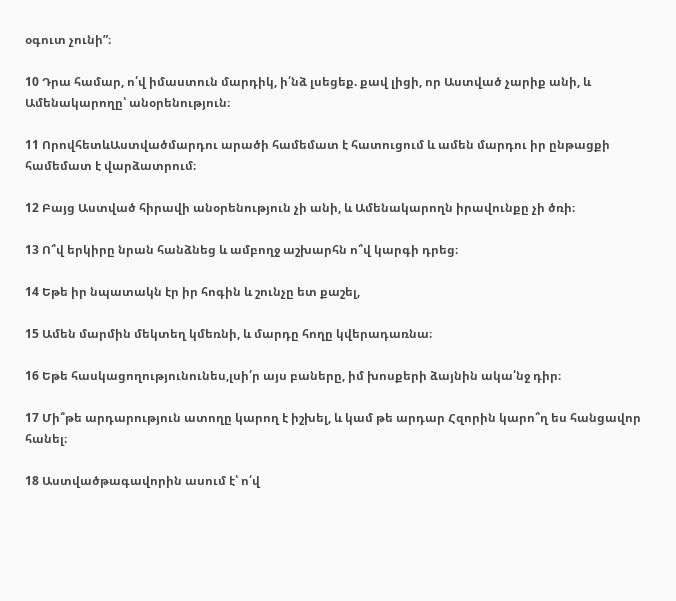օգուտ չունի”։

10 Դրա համար, ո՛վ իմաստուն մարդիկ, ի՛նձ լսեցեք. քավ լիցի, որ Աստված չարիք անի, և Ամենակարողը՝ անօրենություն։

11 ՈրովհետևԱստվածմարդու արածի համեմատ է հատուցում և ամեն մարդու իր ընթացքի համեմատ է վարձատրում։

12 Բայց Աստված հիրավի անօրենություն չի անի, և Ամենակարողն իրավունքը չի ծռի։

13 Ո՞վ երկիրը նրան հանձնեց և ամբողջ աշխարհն ո՞վ կարգի դրեց։

14 Եթե իր նպատակն էր իր հոգին և շունչը ետ քաշել,

15 Ամեն մարմին մեկտեղ կմեռնի, և մարդը հողը կվերադառնա։

16 Եթե հասկացողությունունես,լսի՛ր այս բաները, իմ խոսքերի ձայնին ակա՛նջ դիր։

17 Մի՞թե արդարություն ատողը կարող է իշխել, և կամ թե արդար Հզորին կարո՞ղ ես հանցավոր հանել։

18 Աստվածթագավորին ասում է՝ ո՛վ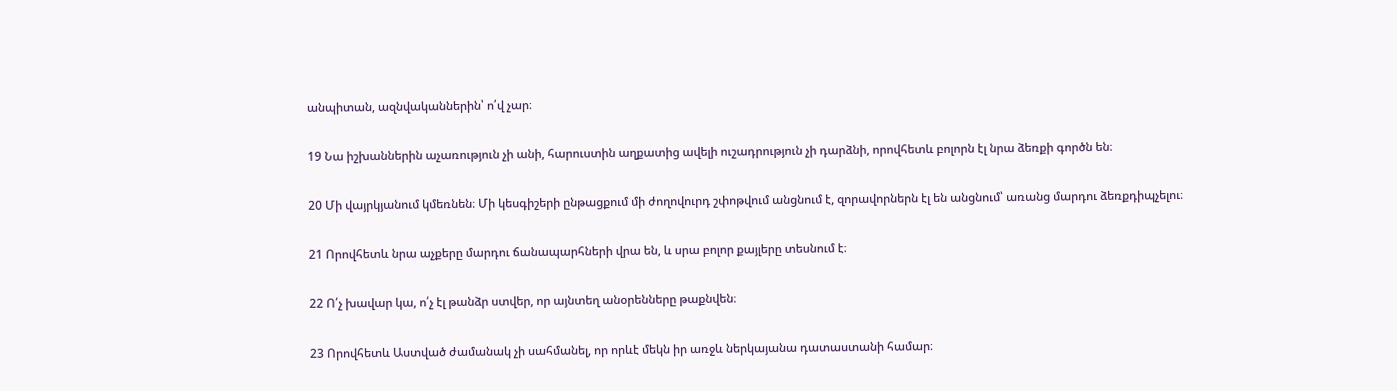անպիտան, ազնվականներին՝ ո՛վ չար։

19 Նա իշխաններին աչառություն չի անի, հարուստին աղքատից ավելի ուշադրություն չի դարձնի, որովհետև բոլորն էլ նրա ձեռքի գործն են։

20 Մի վայրկյանում կմեռնեն։ Մի կեսգիշերի ընթացքում մի ժողովուրդ շփոթվում անցնում է, զորավորներն էլ են անցնում՝ առանց մարդու ձեռքդիպչելու։

21 Որովհետև նրա աչքերը մարդու ճանապարհների վրա են, և սրա բոլոր քայլերը տեսնում է։

22 Ո՛չ խավար կա, ո՛չ էլ թանձր ստվեր, որ այնտեղ անօրենները թաքնվեն։

23 Որովհետև Աստված ժամանակ չի սահմանել, որ որևէ մեկն իր առջև ներկայանա դատաստանի համար։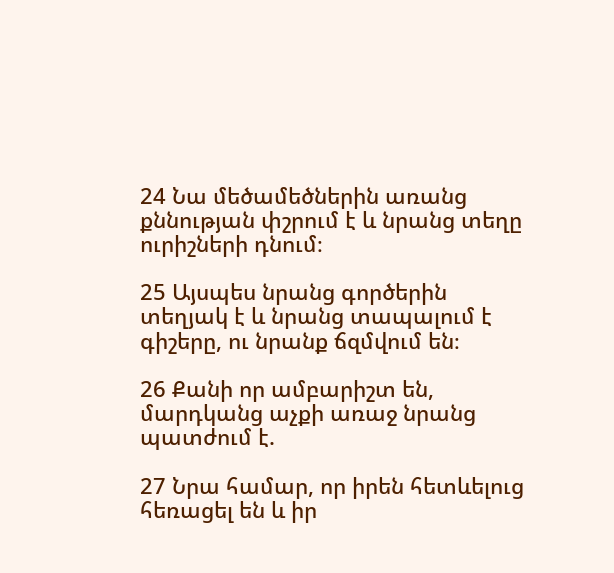24 Նա մեծամեծներին առանց քննության փշրում է և նրանց տեղը ուրիշների դնում։

25 Այսպես նրանց գործերին տեղյակ է և նրանց տապալում է գիշերը, ու նրանք ճզմվում են։

26 Քանի որ ամբարիշտ են, մարդկանց աչքի առաջ նրանց պատժում է.

27 Նրա համար, որ իրեն հետևելուց հեռացել են և իր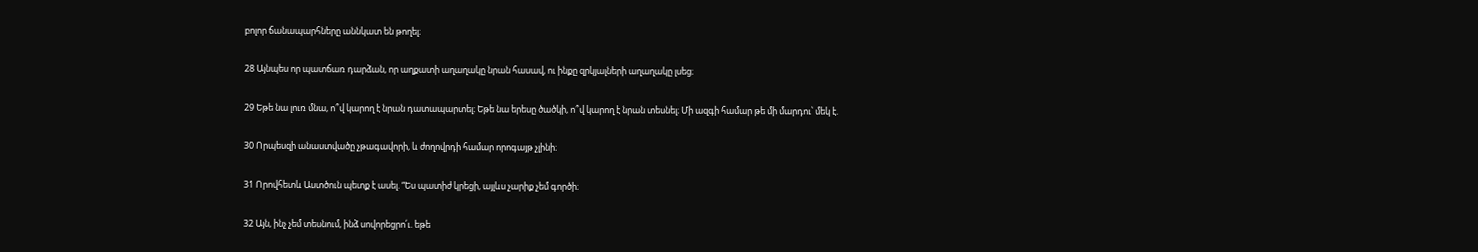բոլոր ճանապարհները աննկատ են թողել։

28 Այնպես որ պատճառ դարձան, որ աղքատի աղաղակը նրան հասավ, ու ինքը զրկյալների աղաղակը լսեց։

29 Եթե նա լուռ մնա, ո՞վ կարող է նրան դատապարտել։ Եթե նա երեսը ծածկի, ո՞վ կարող է նրան տեսնել։ Մի ազգի համար թե մի մարդու՝ մեկ է.

30 Որպեսզի անաստվածը չթագավորի, և ժողովրդի համար որոգայթ չլինի։

31 Որովհետև Աստծուն պետք է ասել. “Ես պատիժ կրեցի, այլևս չարիք չեմ գործի։

32 Այն, ինչ չեմ տեսնում, ինձ սովորեցրո՛ւ. եթե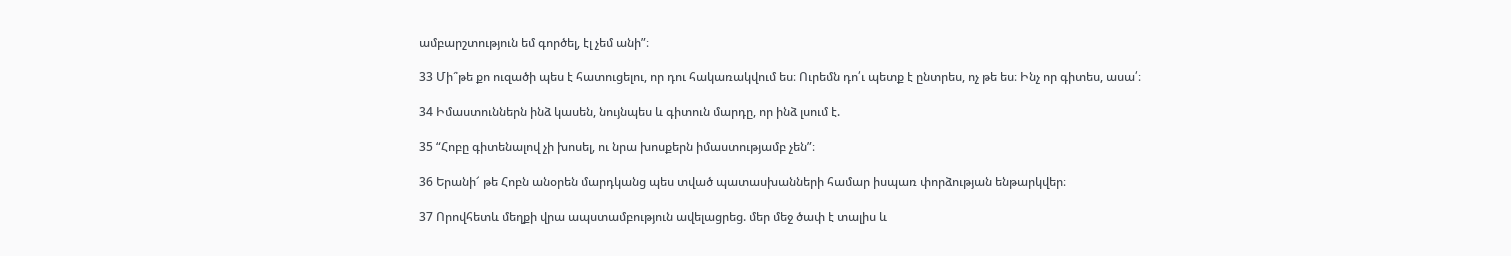ամբարշտություն եմ գործել, էլ չեմ անի”։

33 Մի՞թե քո ուզածի պես է հատուցելու, որ դու հակառակվում ես։ Ուրեմն դո՛ւ պետք է ընտրես, ոչ թե ես։ Ինչ որ գիտես, ասա՛։

34 Իմաստուններն ինձ կասեն, նույնպես և գիտուն մարդը, որ ինձ լսում է.

35 “Հոբը գիտենալով չի խոսել, ու նրա խոսքերն իմաստությամբ չեն”։

36 Երանի՜ թե Հոբն անօրեն մարդկանց պես տված պատասխանների համար իսպառ փորձության ենթարկվեր։

37 Որովհետև մեղքի վրա ապստամբություն ավելացրեց. մեր մեջ ծափ է տալիս և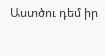Աստծու դեմ իր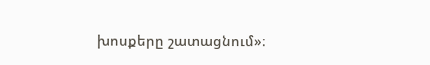խոսքերը շատացնում»։